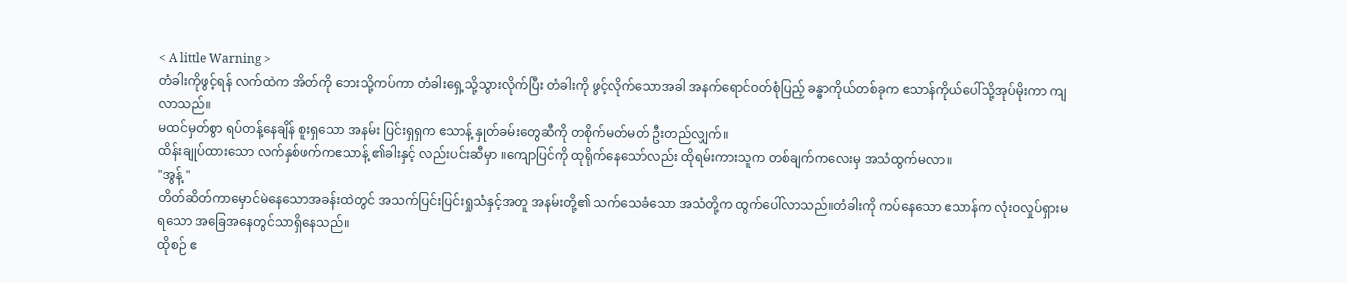< A little Warning >
တံခါးကိုဖွင့်ရန် လက်ထဲက အိတ်ကို ဘေးသို့ကပ်ကာ တံခါးရှေ့သို့သွားလိုက်ပြီး တံခါးကို ဖွင့်လိုက်သောအခါ အနက်ရောင်ဝတ်စုံပြည့် ခန္ဓာကိုယ်တစ်ခုက ဧသာန်ကိုယ်ပေါ်သို့အုပ်မိုးကာ ကျလာသည်။
မထင်မှတ်စွာ ရပ်တန့်နေချိန် စူးရှသော အနမ်း ပြင်းရှရှက ဧသာန့် နှုတ်ခမ်းတွေဆီကို တစိုက်မတ်မတ် ဦးတည်လျှက်။
ထိန်းချုပ်ထားသော လက်နှစ်ဖက်ကဧသာန့် ၏ခါးနှင့် လည်းပင်းဆီမှာ ။ကျောပြင်ကို ထုရိုက်နေသော်လည်း ထိုရမ်းကားသူက တစ်ချက်ကလေးမှ အသံထွက်မလာ။
"အွန့် "
တိတ်ဆိတ်ကာမှောင်မဲနေသောအခန်းထဲတွင် အသက်ပြင်းပြင်းရှုသံနှင့်အတူ အနမ်းတို့၏ သက်သေခံသော အသံတို့က ထွက်ပေါ်လာသည်။တံခါးကို ကပ်နေသော ဧသာန်က လုံးဝလှုပ်ရှားမရသော အခြေအနေတွင်သာရှိနေသည်။
ထိုစဉ် ဧ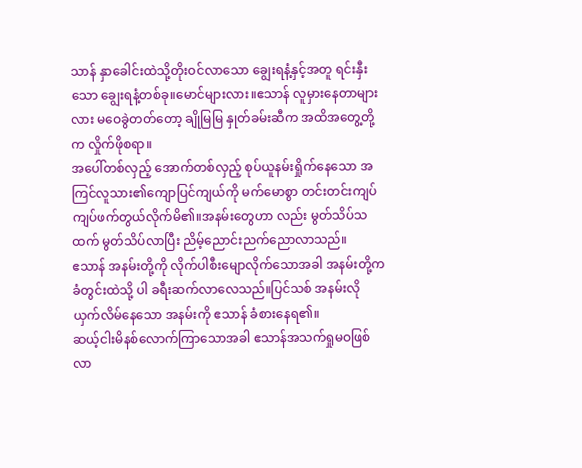သာန် နှာခေါင်းထဲသို့တိုးဝင်လာသော ချွေးရနံ့နှင့်အတူ ရင်းနှီးသော ချွေးရနံ့တစ်ခု။မောင်များလား။ဧသာန် လူမှားနေတာများလား မဝေခွဲတတ်တော့ ချိုမြမြ နှုတ်ခမ်းဆီက အထိအတွေ့တို့က လှိုက်ဖိုစရာ။
အပေါ်တစ်လှည့် အောက်တစ်လှည့် စုပ်ယူနမ်းရှိုက်နေသော အကြင်လူသား၏ကျောပြင်ကျယ်ကို မက်မောစွာ တင်းတင်းကျပ်ကျပ်ဖက်တွယ်လိုက်မိ၏။အနမ်းတွေဟာ လည်း မွတ်သိပ်သထက် မွတ်သိပ်လာပြီး ညိမ့်ညောင်းညက်ညောလာသည်။
ဧသာန် အနမ်းတို့ကို လိုက်ပါစီးမျောလိုက်သောအခါ အနမ်းတို့က ခံတွင်းထဲသို့ ပါ ခရီးဆက်လာလေသည်။ပြင်သစ် အနမ်းလို ယှက်လိမ်နေသော အနမ်းကို ဧသာန် ခံစားနေရ၏။
ဆယ့်ငါးမိနစ်လောက်ကြာသောအခါ ဧသာန်အသက်ရှုမဝဖြစ်လာ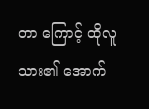တာ ကြောင့် ထိုလူသား၏ အောက်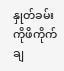နှုတ်ခမ်းကိုဖိကိုက်ချ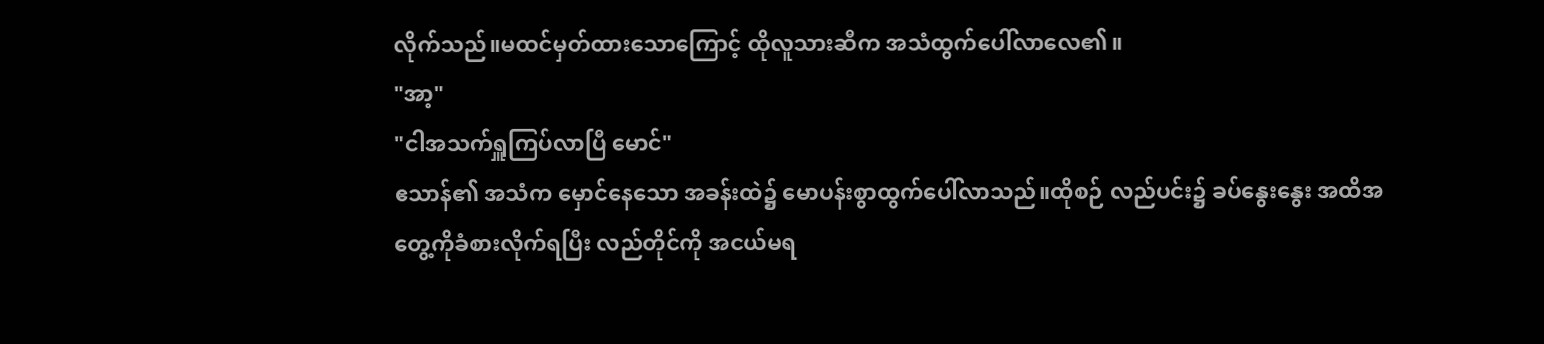လိုက်သည်။မထင်မှတ်ထားသောကြောင့် ထိုလူသားဆီက အသံထွက်ပေါ်လာလေ၏။
"အာ့"
"ငါအသက်ရှူကြပ်လာပြီ မောင်"
ဧသာန်၏ အသံက မှောင်နေသော အခန်းထဲ၌ မောပန်းစွာထွက်ပေါ်လာသည်။ထိုစဉ် လည်ပင်း၌ ခပ်နွေးနွေး အထိအတွေ့ကိုခံစားလိုက်ရပြီး လည်တိုင်ကို အငယ်မရ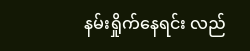နမ်းရှိုက်နေရင်း လည်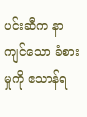ပင်းဆီက နာကျင်သော ခံစားမှုကို ဧသာန်ရ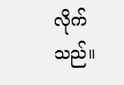လိုက်သည်။